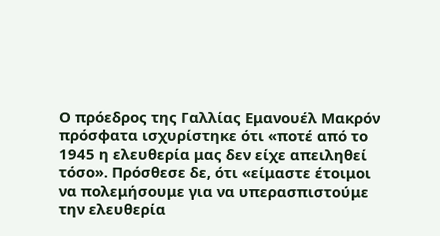Ο πρόεδρος της Γαλλίας Εμανουέλ Μακρόν πρόσφατα ισχυρίστηκε ότι «ποτέ από το 1945 η ελευθερία μας δεν είχε απειληθεί τόσο». Πρόσθεσε δε, ότι «είμαστε έτοιμοι να πολεμήσουμε για να υπερασπιστούμε την ελευθερία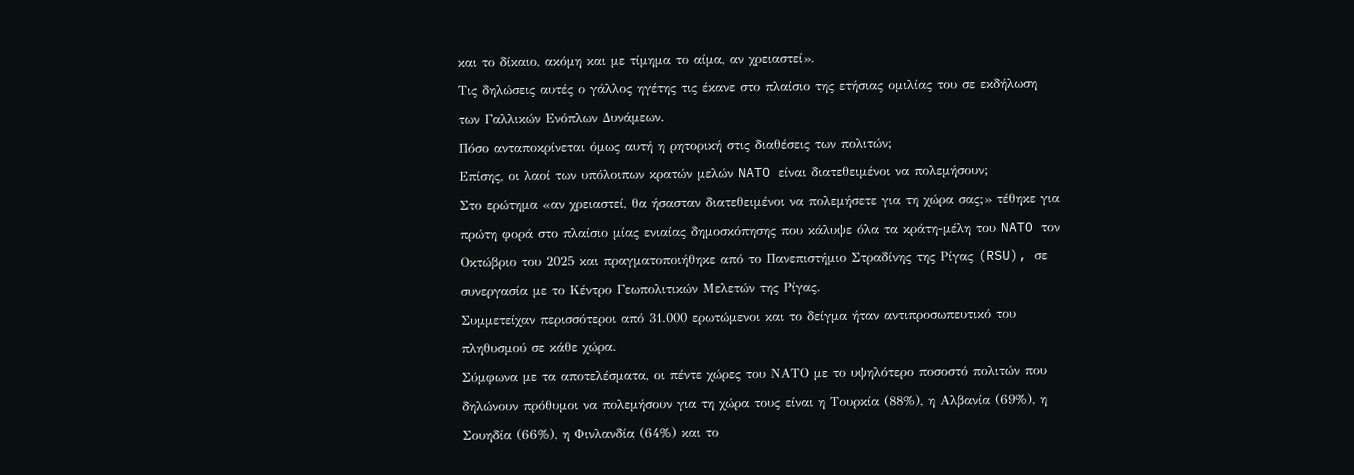και το δίκαιο, ακόμη και με τίμημα το αίμα, αν χρειαστεί».
Τις δηλώσεις αυτές ο γάλλος ηγέτης τις έκανε στο πλαίσιο της ετήσιας ομιλίας του σε εκδήλωση των Γαλλικών Ενόπλων Δυνάμεων.
Πόσο ανταποκρίνεται όμως αυτή η ρητορική στις διαθέσεις των πολιτών;
Επίσης, οι λαοί των υπόλοιπων κρατών μελών NATO είναι διατεθειμένοι να πολεμήσουν;
Στο ερώτημα «αν χρειαστεί, θα ήσασταν διατεθειμένοι να πολεμήσετε για τη χώρα σας;» τέθηκε για πρώτη φορά στο πλαίσιο μίας ενιαίας δημοσκόπησης που κάλυψε όλα τα κράτη-μέλη του NATO τον Οκτώβριο του 2025 και πραγματοποιήθηκε από το Πανεπιστήμιο Στραδίνης της Ρίγας (RSU), σε συνεργασία με το Κέντρο Γεωπολιτικών Μελετών της Ρίγας.
Συμμετείχαν περισσότεροι από 31.000 ερωτώμενοι και το δείγμα ήταν αντιπροσωπευτικό του πληθυσμού σε κάθε χώρα.
Σύμφωνα με τα αποτελέσματα, οι πέντε χώρες του ΝΑΤΟ με το υψηλότερο ποσοστό πολιτών που δηλώνουν πρόθυμοι να πολεμήσουν για τη χώρα τους είναι η Τουρκία (88%), η Αλβανία (69%), η Σουηδία (66%), η Φινλανδία (64%) και το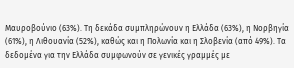Μαυροβούνιο (63%). Τη δεκάδα συμπληρώνουν η Ελλάδα (63%), η Νορβηγία (61%), η Λιθουανία (52%), καθώς και η Πολωνία και η Σλοβενία (από 49%). Τα δεδομένα για την Ελλάδα συμφωνούν σε γενικές γραμμές με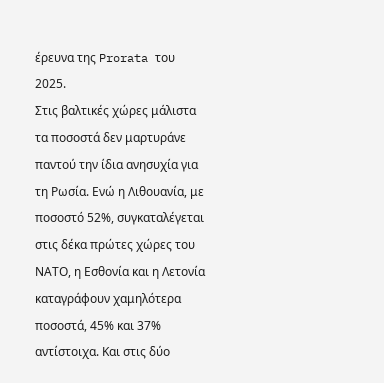έρευνα της Prorata του 2025.
Στις βαλτικές χώρες μάλιστα τα ποσοστά δεν μαρτυράνε παντού την ίδια ανησυχία για τη Ρωσία. Ενώ η Λιθουανία, με ποσοστό 52%, συγκαταλέγεται στις δέκα πρώτες χώρες του ΝΑΤΟ, η Εσθονία και η Λετονία καταγράφουν χαμηλότερα ποσοστά, 45% και 37% αντίστοιχα. Και στις δύο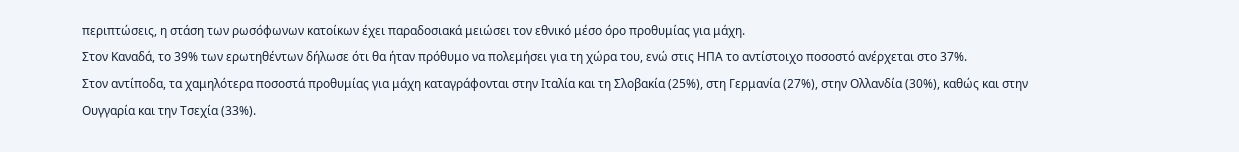περιπτώσεις, η στάση των ρωσόφωνων κατοίκων έχει παραδοσιακά μειώσει τον εθνικό μέσο όρο προθυμίας για μάχη.
Στον Καναδά, το 39% των ερωτηθέντων δήλωσε ότι θα ήταν πρόθυμο να πολεμήσει για τη χώρα του, ενώ στις ΗΠΑ το αντίστοιχο ποσοστό ανέρχεται στο 37%.
Στον αντίποδα, τα χαμηλότερα ποσοστά προθυμίας για μάχη καταγράφονται στην Ιταλία και τη Σλοβακία (25%), στη Γερμανία (27%), στην Ολλανδία (30%), καθώς και στην Ουγγαρία και την Τσεχία (33%).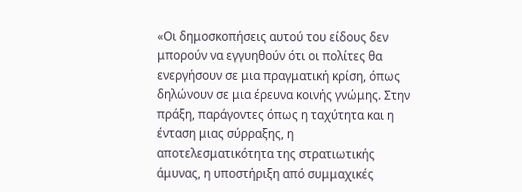«Οι δημοσκοπήσεις αυτού του είδους δεν μπορούν να εγγυηθούν ότι οι πολίτες θα ενεργήσουν σε μια πραγματική κρίση, όπως δηλώνουν σε μια έρευνα κοινής γνώμης. Στην πράξη, παράγοντες όπως η ταχύτητα και η ένταση μιας σύρραξης, η αποτελεσματικότητα της στρατιωτικής άμυνας, η υποστήριξη από συμμαχικές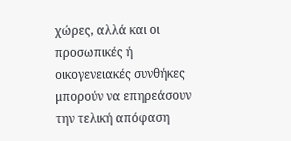χώρες, αλλά και οι προσωπικές ή οικογενειακές συνθήκες μπορούν να επηρεάσουν την τελική απόφαση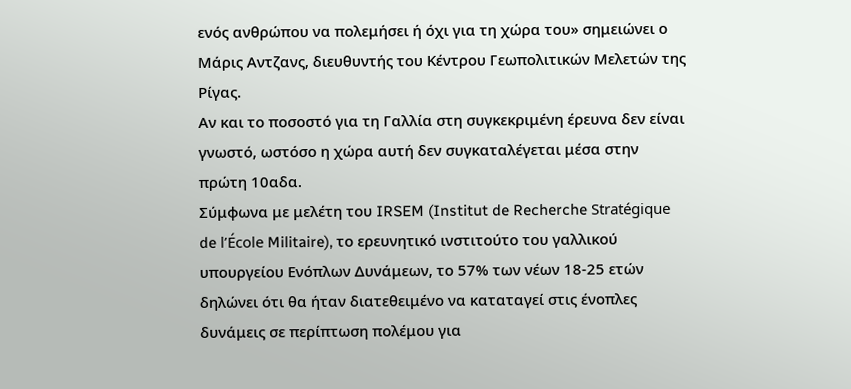ενός ανθρώπου να πολεμήσει ή όχι για τη χώρα του» σημειώνει ο Μάρις Αντζανς, διευθυντής του Κέντρου Γεωπολιτικών Μελετών της Ρίγας.
Αν και το ποσοστό για τη Γαλλία στη συγκεκριμένη έρευνα δεν είναι γνωστό, ωστόσο η χώρα αυτή δεν συγκαταλέγεται μέσα στην πρώτη 10αδα.
Σύμφωνα με μελέτη του IRSEM (Institut de Recherche Stratégique de l’École Militaire), το ερευνητικό ινστιτούτο του γαλλικού υπουργείου Ενόπλων Δυνάμεων, το 57% των νέων 18-25 ετών δηλώνει ότι θα ήταν διατεθειμένο να καταταγεί στις ένοπλες δυνάμεις σε περίπτωση πολέμου για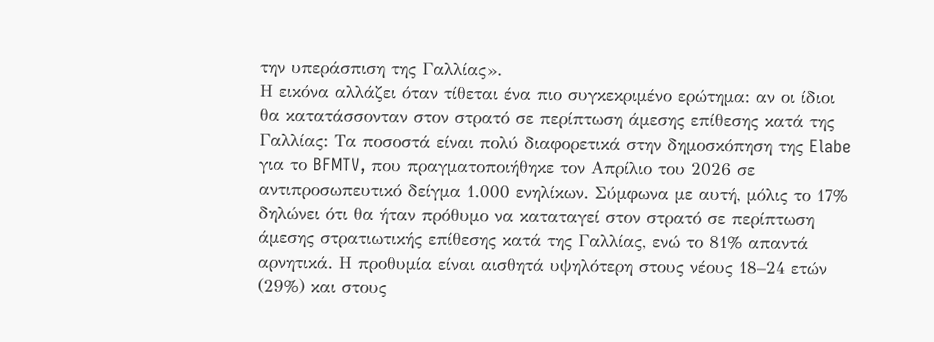την υπεράσπιση της Γαλλίας».
Η εικόνα αλλάζει όταν τίθεται ένα πιο συγκεκριμένο ερώτημα: αν οι ίδιοι θα κατατάσσονταν στον στρατό σε περίπτωση άμεσης επίθεσης κατά της Γαλλίας: Τα ποσοστά είναι πολύ διαφορετικά στην δημοσκόπηση της Elabe για το BFMTV, που πραγματοποιήθηκε τον Απρίλιο του 2026 σε αντιπροσωπευτικό δείγμα 1.000 ενηλίκων. Σύμφωνα με αυτή, μόλις το 17% δηλώνει ότι θα ήταν πρόθυμο να καταταγεί στον στρατό σε περίπτωση άμεσης στρατιωτικής επίθεσης κατά της Γαλλίας, ενώ το 81% απαντά αρνητικά. Η προθυμία είναι αισθητά υψηλότερη στους νέους 18–24 ετών (29%) και στους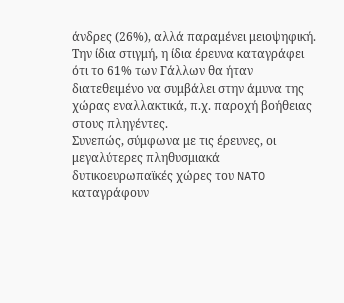άνδρες (26%), αλλά παραμένει μειοψηφική. Την ίδια στιγμή, η ίδια έρευνα καταγράφει ότι το 61% των Γάλλων θα ήταν διατεθειμένο να συμβάλει στην άμυνα της χώρας εναλλακτικά, π.χ. παροχή βοήθειας στους πληγέντες.
Συνεπώς, σύμφωνα με τις έρευνες, οι μεγαλύτερες πληθυσμιακά δυτικοευρωπαϊκές χώρες του NATO καταγράφουν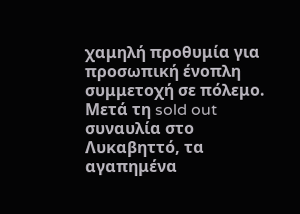χαμηλή προθυμία για προσωπική ένοπλη συμμετοχή σε πόλεμο.
Μετά τη sold out συναυλία στο Λυκαβηττό, τα αγαπημένα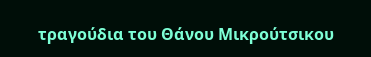τραγούδια του Θάνου Μικρούτσικου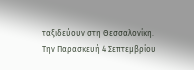ταξιδεύουν στη Θεσσαλονίκη. Την Παρασκευή 4 Σεπτεμβρίου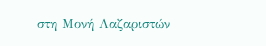στη Μονή Λαζαριστών